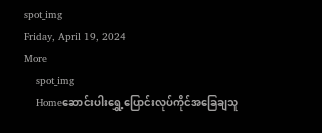spot_img
Friday, April 19, 2024
More
    spot_img
    Homeဆောင်းပါးရွှေ့ပြောင်းလုပ်ကိုင်အခြေချသူ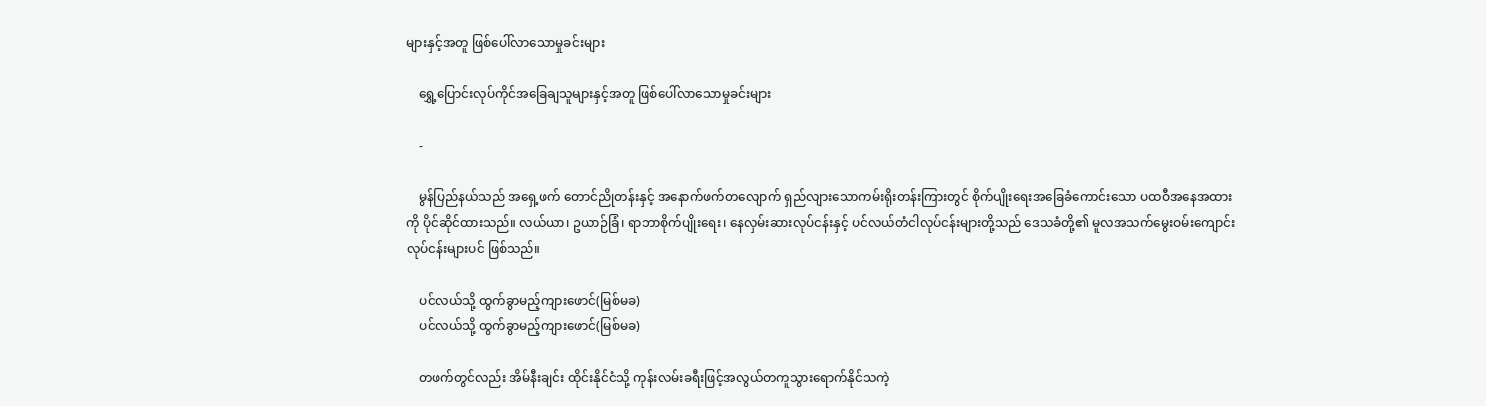များနှင့်အတူ ဖြစ်ပေါ်လာသောမှုခင်းများ

    ရွှေ့ပြောင်းလုပ်ကိုင်အခြေချသူများနှင့်အတူ ဖြစ်ပေါ်လာသောမှုခင်းများ

    -

    မွန်ပြည်နယ်သည် အရှေ့ဖက် တောင်ညိုတန်းနှင့် အနောက်ဖက်တလျောက် ရှည်လျားသောကမ်းရိုးတန်းကြားတွင် စိုက်ပျိုးရေးအခြေခံကောင်းသော ပထဝီအနေအထားကို ပိုင်ဆိုင်ထားသည်။ လယ်ယာ၊ ဥယာဉ်ခြံ၊ ရာဘာစိုက်ပျိုးရေး၊ နေလှမ်းဆားလုပ်ငန်းနှင့် ပင်လယ်တံငါလုပ်ငန်းများတို့သည် ဒေသခံတို့၏ မူလအသက်မွေးဝမ်းကျောင်းလုပ်ငန်းများပင် ဖြစ်သည်။

    ပင်လယ်သို့ ထွက်ခွာမည့်ကျားဖောင်(မြစ်မခ)
    ပင်လယ်သို့ ထွက်ခွာမည့်ကျားဖောင်(မြစ်မခ)

    တဖက်တွင်လည်း အိမ်နီးချင်း ထိုင်းနိုင်ငံသို့ ကုန်းလမ်းခရီးဖြင့်အလွယ်တကူသွားရောက်နိုင်သကဲ့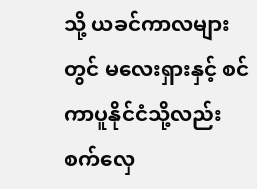သို့ ယခင်ကာလများတွင် မလေးရှားနှင့် စင်ကာပူနိုင်ငံသို့လည်း စက်လှေ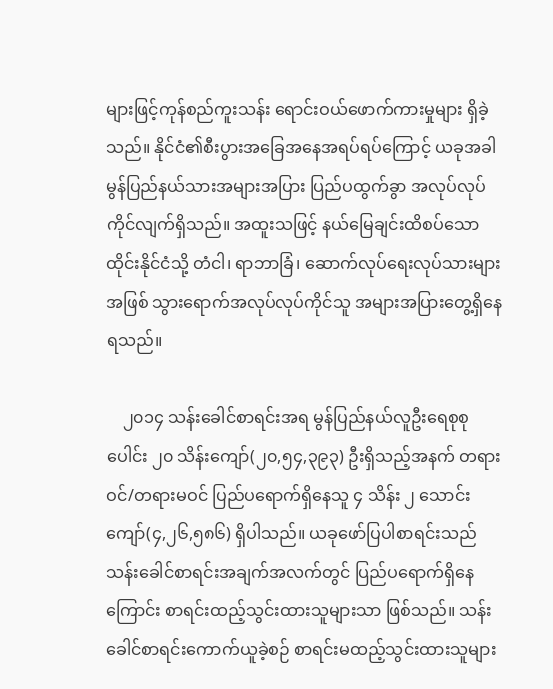များဖြင့်ကုန်စည်ကူးသန်း ရောင်းဝယ်ဖောက်ကားမှုများ ရှိခဲ့သည်။ နိုင်ငံ၏စီးပွားအခြေအနေအရပ်ရပ်ကြောင့် ယခုအခါမွန်ပြည်နယ်သားအများအပြား ပြည်ပထွက်ခွာ အလုပ်လုပ်ကိုင်လျက်ရှိသည်။ အထူးသဖြင့် နယ်မြေချင်းထိစပ်သော ထိုင်းနိုင်ငံသို့ တံငါ၊ ရာဘာခြံ၊ ဆောက်လုပ်ရေးလုပ်သားများအဖြစ် သွားရောက်အလုပ်လုပ်ကိုင်သူ အများအပြားတွေ့ရှိနေရသည်။

    ၂၀၁၄ သန်းခေါင်စာရင်းအရ မွန်ပြည်နယ်လူဦးရေစုစုပေါင်း ၂၀ သိန်းကျော်(၂၀,၅၄,၃၉၃) ဦးရှိသည့်အနက် တရားဝင်/တရားမဝင် ပြည်ပရောက်ရှိနေသူ ၄ သိန်း ၂ သောင်းကျော်(၄,၂၆,၅၈၆) ရှိပါသည်။ ယခုဖော်ပြပါစာရင်းသည် သန်းခေါင်စာရင်းအချက်အလက်တွင် ပြည်ပရောက်ရှိနေကြောင်း စာရင်းထည့်သွင်းထားသူများသာ ဖြစ်သည်။ သန်းခေါင်စာရင်းကောက်ယူခဲ့စဉ် စာရင်းမထည့်သွင်းထားသူများ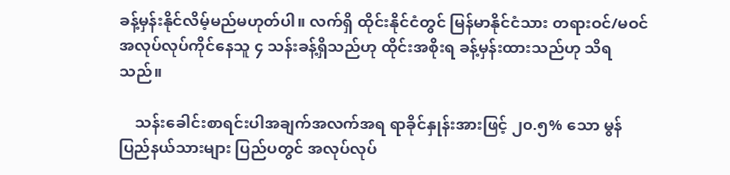ခန့်မှန်းနိုင်လိမ့်မည်မဟုတ်ပါ။ လက်ရှိ ထိုင်းနိုင်ငံတွင် မြန်မာနိုင်ငံသား တရားဝင်/မဝင် အလုပ်လုပ်ကိုင်နေသူ ၄ သန်းခန့်ရှိသည်ဟု ထိုင်းအစိုးရ ခန့်မှန်းထားသည်ဟု သိရသည်။

    သန်းခေါင်းစာရင်းပါအချက်အလက်အရ ရာခိုင်နှုန်းအားဖြင့် ၂၀.၅% သော မွန်ပြည်နယ်သားများ ပြည်ပတွင် အလုပ်လုပ်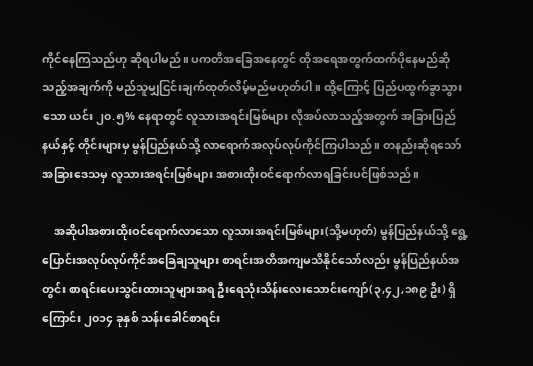ကိုင်နေကြသည်ဟု ဆိုရပါမည်။ ပကတိအခြေအနေတွင် ထိုအရေအတွက်ထက်ပိုနေမည်ဆိုသည့်အချက်ကို မည်သူမျှငြင်းချက်ထုတ်လိမ့်မည်မဟုတ်ပါ။ ထို့ကြောင့် ပြည်ပထွက်ခွာသွားသော ယင်း ၂၀.၅% နေရာတွင် လူသားအရင်းမြစ်များ လိုအပ်လာသည့်အတွက် အခြားပြည်နယ်နှင့် တိုင်းများမှ မွန်ပြည်နယ်သို့ လာရောက်အလုပ်လုပ်ကိုင်ကြပါသည်။ တနည်းဆိုရသော် အခြားဒေသမှ လူသားအရင်းမြစ်များ အစားထိုးဝင်ရောက်လာရခြင်းပင်ဖြစ်သည်။

    အဆိုပါအစားထိုးဝင်ရောက်လာသော လူသားအရင်းမြစ်များ(သို့မဟုတ်) မွန်ပြည်နယ်သို့ ရွေ့ပြောင်းအလုပ်လုပ်ကိုင်အခြေချသူများ စာရင်းအတိအကျမသိနိုင်သော်လည်း မွန်ပြည်နယ်အတွင်း စာရင်းပေးသွင်းထားသူများအရ ဦးရေသုံးသိန်းလေးသောင်းကျော်(၃,၄၂,၁၈၉ ဦး) ရှိကြောင်း ၂၀၁၄ ခုနှစ် သန်းခေါင်စာရင်း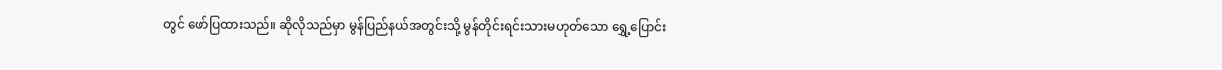တွင် ဖော်ပြထားသည်။ ဆိုလိုသည်မှာ မွန်ပြည်နယ်အတွင်းသို့ မွန်တိုင်းရင်းသားမဟုတ်သော ရွှေ့ပြောင်း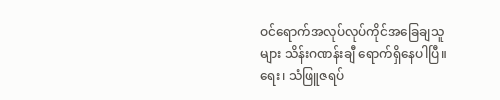ဝင်ရောက်အလုပ်လုပ်ကိုင်အခြေချသူများ သိန်းဂဏန်းချီ ရောက်ရှိနေပါပြီ။ ရေး၊ သံဖြူဇရပ်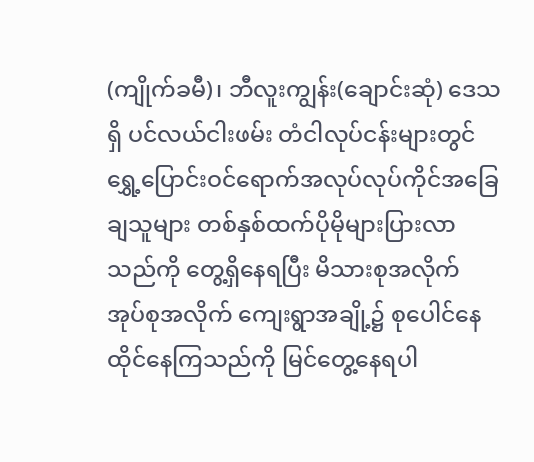(ကျိုက်ခမီ)၊ ဘီလူးကျွန်း(ချောင်းဆုံ) ဒေသရှိ ပင်လယ်ငါးဖမ်း တံငါလုပ်ငန်းများတွင် ရွှေ့ပြောင်းဝင်ရောက်အလုပ်လုပ်ကိုင်အခြေချသူများ တစ်နှစ်ထက်ပိုမိုများပြားလာသည်ကို တွေ့ရှိနေရပြီး မိသားစုအလိုက် အုပ်စုအလိုက် ကျေးရွာအချို့၌ စုပေါင်နေထိုင်နေကြသည်ကို မြင်တွေ့နေရပါ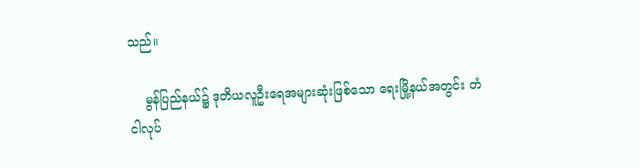သည်။

    မွန်ပြည်နယ်၌ ဒုတိယလူဦးရေအများဆုံးဖြစ်သော ရေးမြို့နယ်အတွင်း တံငါလုပ်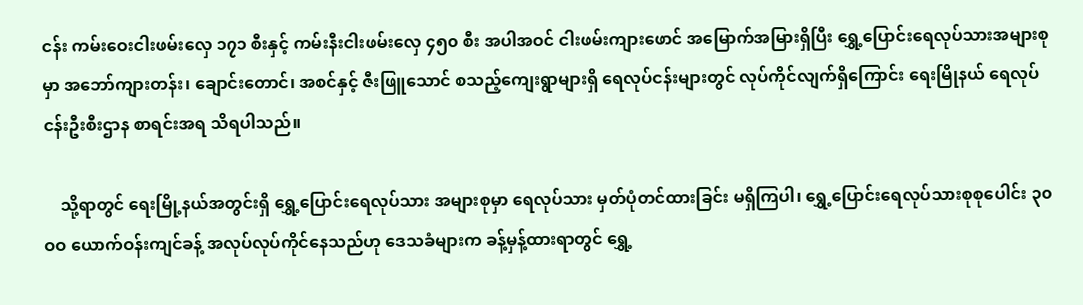ငန်း ကမ်းဝေးငါးဖမ်းလှေ ၁၇၁ စီးနှင့် ကမ်းနီးငါးဖမ်းလှေ ၄၅၀ စီး အပါအဝင် ငါးဖမ်းကျားဖောင် အမြောက်အမြားရှိပြီး ရွှေ့ပြောင်းရေလုပ်သားအများစုမှာ အဘော်ကျားတန်း၊ ချောင်းတောင်၊ အစင်နှင့် ဇီးဖြူသောင် စသည့်ကျေးရွာများရှိ ရေလုပ်ငန်းများတွင် လုပ်ကိုင်လျက်ရှိကြောင်း ရေးမြိုနယ် ရေလုပ်ငန်းဦးစီးဌာန စာရင်းအရ သိရပါသည်။

    သို့ရာတွင် ရေးမြို့နယ်အတွင်းရှိ ရွှေ့ပြောင်းရေလုပ်သား အများစုမှာ ရေလုပ်သား မှတ်ပုံတင်ထားခြင်း မရှိကြပါ၊ ရွှေ့ပြောင်းရေလုပ်သားစုစုပေါင်း ၃၀ဝဝ ယောက်ဝန်းကျင်ခန့် အလုပ်လုပ်ကိုင်နေသည်ဟု ဒေသခံများက ခန့်မှန့်ထားရာတွင် ရွှေ့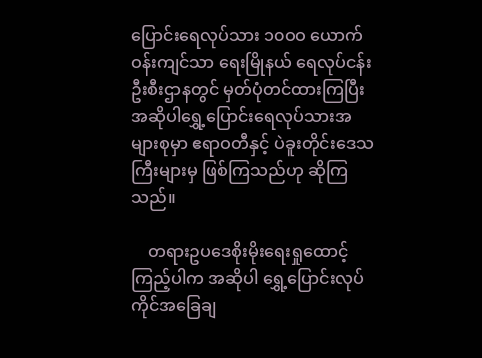ပြောင်းရေလုပ်သား ၁၀ဝဝ ယောက်ဝန်းကျင်သာ ရေးမြိုနယ် ရေလုပ်ငန်းဦးစီးဌာနတွင် မှတ်ပုံတင်ထားကြပြီး အဆိုပါရွှေ့ပြောင်းရေလုပ်သားအများစုမှာ ဧရာဝတီနှင့် ပဲခူးတိုင်းဒေသကြီးများမှ ဖြစ်ကြသည်ဟု ဆိုကြသည်။

    တရားဥပဒေစိုးမိုးရေးရှုထောင့်ကြည့်ပါက အဆိုပါ ရွှေ့ပြောင်းလုပ်ကိုင်အခြေချ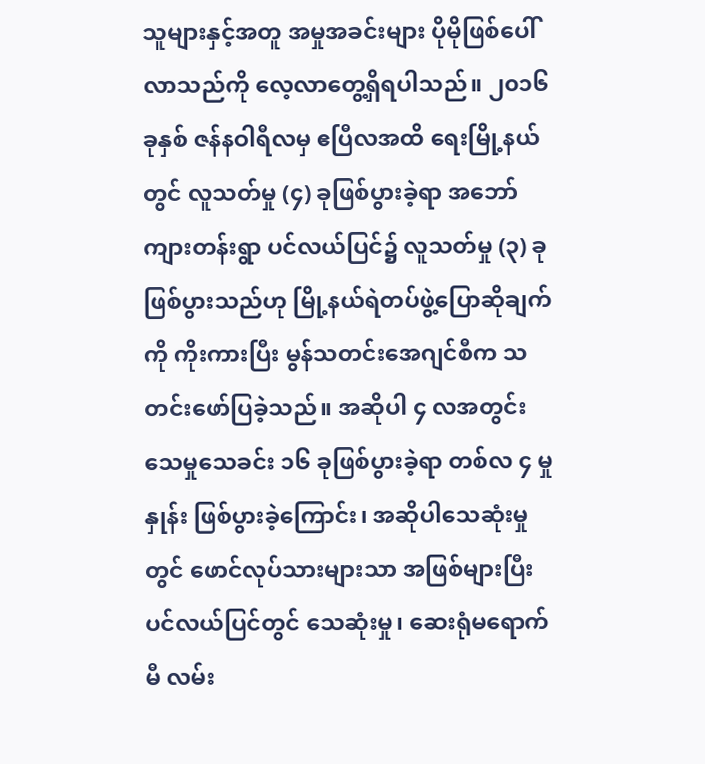သူများနှင့်အတူ အမှုအခင်းများ ပိုမိုဖြစ်ပေါ်လာသည်ကို လေ့လာတွေ့ရှိရပါသည်။ ၂၀၁၆ ခုနှစ် ဇန်နဝါရီလမှ ဧပြီလအထိ ရေးမြို့နယ်တွင် လူသတ်မှု (၄) ခုဖြစ်ပွားခဲ့ရာ အဘော်ကျားတန်းရွာ ပင်လယ်ပြင်၌ လူသတ်မှု (၃) ခု ဖြစ်ပွားသည်ဟု မြို့နယ်ရဲတပ်ဖွဲ့ပြောဆိုချက်ကို ကိုးကားပြီး မွန်သတင်းအေဂျင်စီက သတင်းဖော်ပြခဲ့သည်။ အဆိုပါ ၄ လအတွင်း သေမှုသေခင်း ၁၆ ခုဖြစ်ပွားခဲ့ရာ တစ်လ ၄ မှုနှုန်း ဖြစ်ပွားခဲ့ကြောင်း၊ အဆိုပါသေဆုံးမှုတွင် ဖောင်လုပ်သားများသာ အဖြစ်များပြီး ပင်လယ်ပြင်တွင် သေဆုံးမှု၊ ဆေးရုံမရောက်မီ လမ်း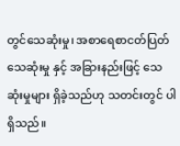တွင်သေဆုံးမှု၊ အစာရေစာငတ်ပြတ် သေဆုံးမှု နှင့် အခြားနည်းဖြင့် သေဆုံးမှုများ ရှိခဲ့သည်ဟု သတင်းတွင် ပါရှိသည်။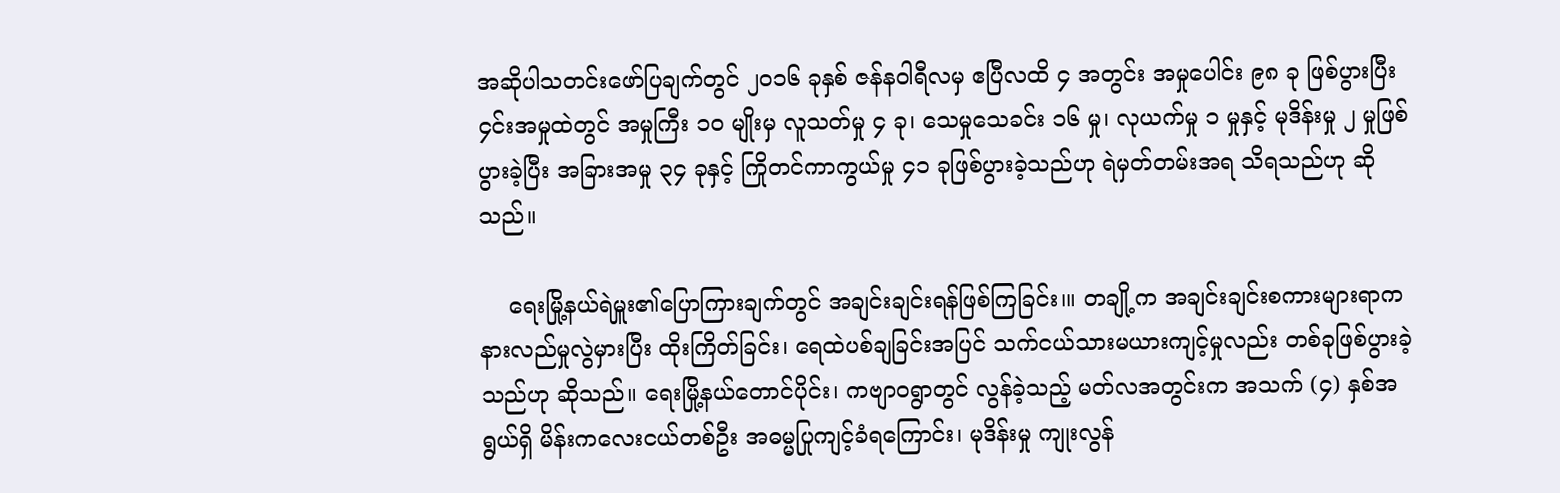အဆိုပါသတင်းဖော်ပြချက်တွင် ၂၀၁၆ ခုနှစ် ဇန်နဝါရီလမှ ဧပြီလထိ ၄ အတွင်း အမှုပေါင်း ၉၈ ခု ဖြစ်ပွားပြီး ၄င်းအမှုထဲတွင် အမှုကြီး ၁၀ မျိုးမှ လူသတ်မှု ၄ ခု၊ သေမှုသေခင်း ၁၆ မှု၊ လုယက်မှု ၁ မှုနှင့် မုဒိန်းမှု ၂ မှုဖြစ်ပွားခဲ့ပြီး အခြားအမှု ၃၄ ခုနှင့် ကြိုတင်ကာကွယ်မှု ၄၁ ခုဖြစ်ပွားခဲ့သည်ဟု ရဲမှတ်တမ်းအရ သိရသည်ဟု ဆိုသည်။

    ရေးမြို့နယ်ရဲမှူး၏ပြောကြားချက်တွင် အချင်းချင်းရန်ဖြစ်ကြခြင်း၊။ တချို့က အချင်းချင်းစကားများရာက နားလည်မှုလွဲမှားပြီး ထိုးကြိတ်ခြင်း၊ ရေထဲပစ်ချခြင်းအပြင် သက်ငယ်သားမယားကျင့်မှုလည်း တစ်ခုဖြစ်ပွားခဲ့သည်ဟု ဆိုသည်။ ရေးမြို့နယ်တောင်ပိုင်း၊ ကဗျာဝရွာတွင် လွန်ခဲ့သည့် မတ်လအတွင်းက အသက် (၄) နှစ်အရွယ်ရှိ မိန်းကလေးငယ်တစ်ဦး အဓမ္မပြုကျင့်ခံရကြောင်း၊ မုဒိန်းမှု ကျုးလွန်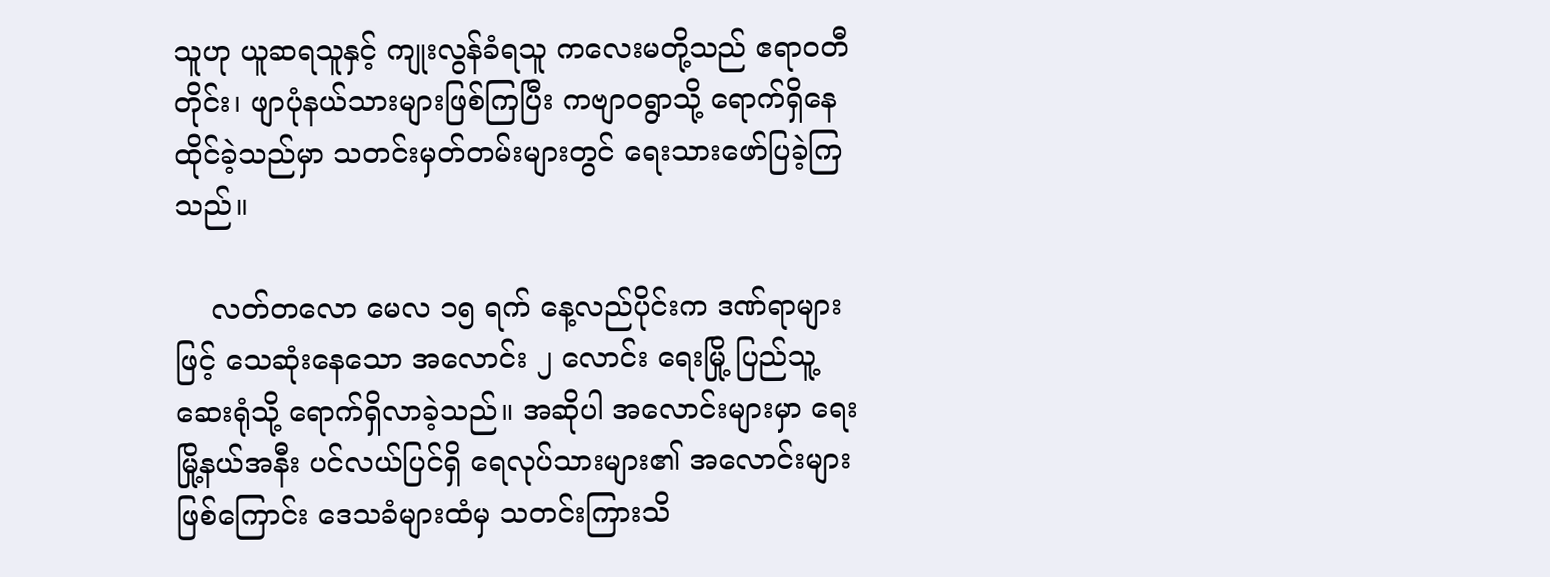သူဟု ယူဆရသူနှင့် ကျုးလွန်ခံရသူ ကလေးမတို့သည် ဧရာဝတီတိုင်း၊ ဖျာပုံနယ်သားများဖြစ်ကြပြီး ကဗျာဝရွာသို့ ရောက်ရှိနေထိုင်ခဲ့သည်မှာ သတင်းမှတ်တမ်းများတွင် ရေးသားဖော်ပြခဲ့ကြသည်။

    လတ်တလော မေလ ၁၅ ရက် နေ့လည်ပိုင်းက ဒဏ်ရာများဖြင့် သေဆုံးနေသော အလောင်း ၂ လောင်း ရေးမြို့ ပြည်သူ့ဆေးရုံသို့ ရောက်ရှိလာခဲ့သည်။ အဆိုပါ အလောင်းများမှာ ရေးမြို့နယ်အနီး ပင်လယ်ပြင်ရှိ ရေလုပ်သားများ၏ အလောင်းများဖြစ်ကြောင်း ဒေသခံများထံမှ သတင်းကြားသိ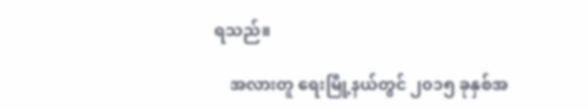ရသည်။

    အလားတူ ရေးမြို့နယ်တွင် ၂၀၁၅ ခုနှစ်အ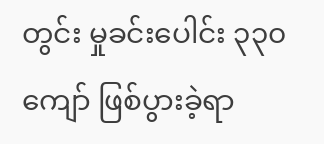တွင်း မှုခင်းပေါင်း ၃၃၀ ကျော် ဖြစ်ပွားခဲ့ရာ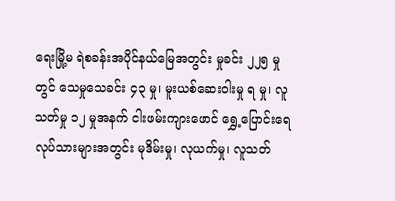ရေးမြို့မ ရဲစခန်းအပိုင်နယ်မြေအတွင်း မှုခင်း ၂၂၅ မှုတွင် သေမှုသေခင်း ၄၃ မှု၊ မူးယစ်ဆေးဝါးမှု ရ မှု၊ လူသတ်မှု ၁၂ မှုအနက် ငါးဖမ်းကျားဖောင် ရွှေ့ပြောင်းရေလုပ်သားများအတွင်း မုဒိမ်းမှု၊ လုယက်မှု၊ လူသတ်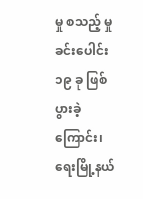မှု စသည့် မှုခင်းပေါင်း ၁၉ ခု ဖြစ်ပွားခဲ့ကြောင်း၊ ရေးမြို့နယ်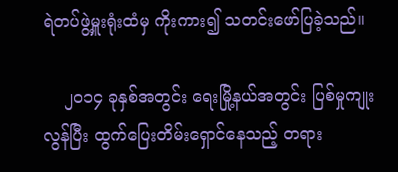ရဲတပ်ဖွဲ့မှူးရုံးထံမှ ကိုးကား၍ သတင်းဖော်ပြခဲ့သည်။

    ၂၀၁၄ ခုနှစ်အတွင်း ရေးမြို့နယ်အတွင်း ပြစ်မှုကျုးလွန်ပြီး ထွက်ပြေးတိမ်းရှောင်နေသည့် တရား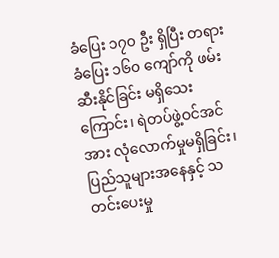ခံပြေး ၁၇၀ ဦး ရှိပြီး တရားခံပြေး ၁၆၀ ကျော်ကို ဖမ်းဆီးနိုင်ခြင်း မရှိသေးကြောင်း၊ ရဲတပ်ဖွဲ့ဝင်အင်အား လုံလောက်မှုမရှိခြင်း၊ ပြည်သူများအနေနှင့် သတင်းပေးမှု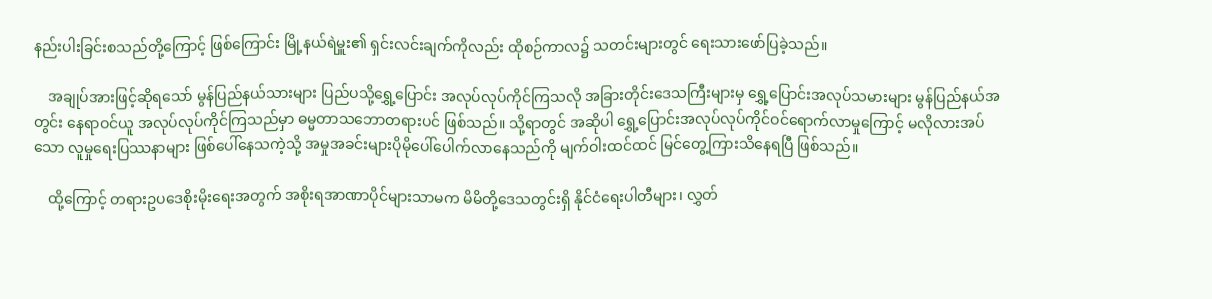နည်းပါးခြင်းစသည်တို့ကြောင့် ဖြစ်ကြောင်း မြို့နယ်ရဲမှူး၏ ရှင်းလင်းချက်ကိုလည်း ထိုစဉ်ကာလ၌ သတင်းများတွင် ရေးသားဖော်ပြခဲ့သည်။

    အချုပ်အားဖြင့်ဆိုရသော် မွန်ပြည်နယ်သားများ ပြည်ပသို့ရွှေ့ပြောင်း အလုပ်လုပ်ကိုင်ကြသလို အခြားတိုင်းဒေသကြီးများမှ ရွှေ့ပြောင်းအလုပ်သမားများ မွန်ပြည်နယ်အတွင်း နေရာဝင်ယူ အလုပ်လုပ်ကိုင်ကြသည်မှာ ဓမ္မတာသဘောတရားပင် ဖြစ်သည်။ သို့ရာတွင် အဆိုပါ ရွှေ့ပြောင်းအလုပ်လုပ်ကိုင်ဝင်ရောက်လာမှုကြောင့် မလိုလားအပ်သော လူမှုရေးပြဿနာများ ဖြစ်ပေါ်နေသကဲ့သို့ အမှုအခင်းများပိုမိုပေါ်ပေါက်လာနေသည်ကို မျက်ဝါးထင်ထင် မြင်တွေ့ကြားသိနေရပြီ ဖြစ်သည်။

    ထို့ကြောင့် တရားဥပဒေစိုးမိုးရေးအတွက် အစိုးရအာဏာပိုင်များသာမက မိမိတို့ဒေသတွင်းရှိ နိုင်ငံရေးပါတီများ၊ လွှတ်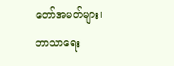တော်အမတ်များ၊ ဘာသာရေး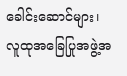ခေါင်းဆောင်များ၊ လူထုအခြေပြုအဖွဲ့အ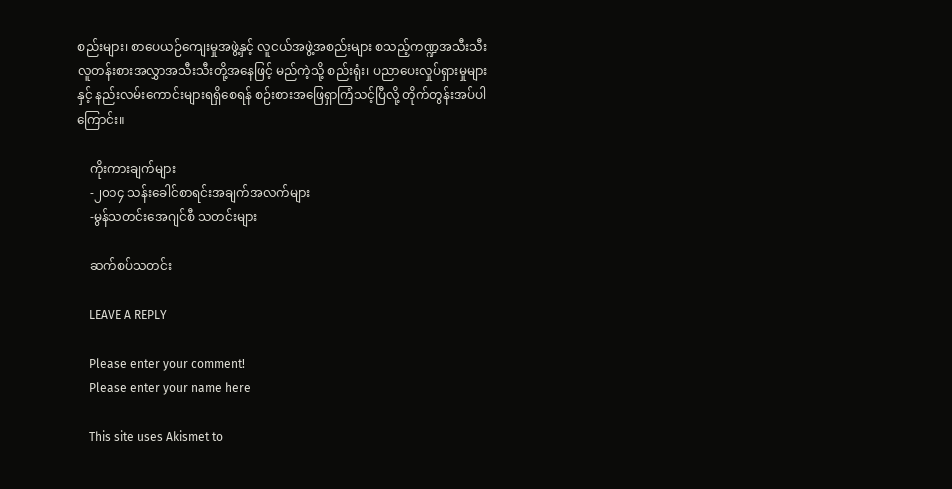စည်းများ၊ စာပေယဉ်ကျေးမှုအဖွဲ့နှင့် လူငယ်အဖွဲ့အစည်းများ စသည့်ကဏ္ဍအသီးသီး လူတန်းစားအလွှာအသီးသီးတို့အနေဖြင့် မည်ကဲ့သို့ စည်းရုံး၊ ပညာပေးလှုပ်ရှားမှုများနှင့် နည်းလမ်းကောင်းများရရှိစေရန် စဉ်းစားအဖြေရှာကြံသင့်ပြီလို့ တိုက်တွန်းအပ်ပါကြောင်း။

    ကိုးကားချက်များ
    -၂၀၁၄ သန်းခေါင်စာရင်းအချက်အလက်များ
    -မွန်သတင်းအေဂျင်စီ သတင်းများ

    ဆက်စပ်သတင်း

    LEAVE A REPLY

    Please enter your comment!
    Please enter your name here

    This site uses Akismet to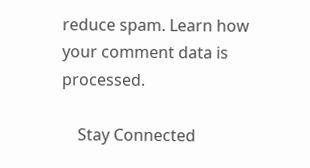reduce spam. Learn how your comment data is processed.

    Stay Connected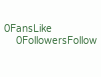0FansLike
    0FollowersFollow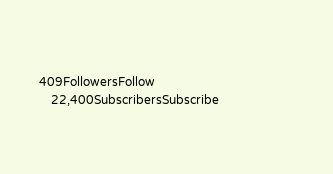409FollowersFollow
    22,400SubscribersSubscribe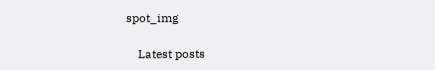spot_img

    Latest posts